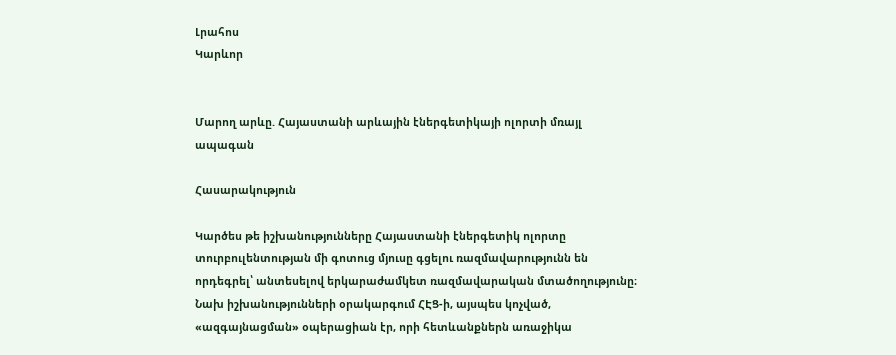Լրահոս
Կարևոր


Մարող արևը. Հայաստանի արևային էներգետիկայի ոլորտի մռայլ ապագան

Հասարակություն

Կարծես թե իշխանությունները Հայաստանի էներգետիկ ոլորտը տուրբուլենտության մի գոտուց մյուսը գցելու ռազմավարությունն են որդեգրել՝ անտեսելով երկարաժամկետ ռազմավարական մտածողությունը։ Նախ իշխանությունների օրակարգում ՀԷՑ-ի, այսպես կոչված, «ազգայնացման» օպերացիան էր, որի հետևանքներն առաջիկա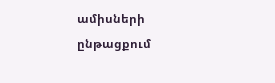ամիսների ընթացքում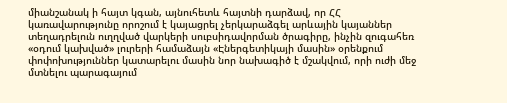միանշանակ ի հայտ կգան, այնուհետև հայտնի դարձավ, որ ՀՀ կառավարությունը որոշում է կայացրել չերկարաձգել արևային կայաններ տեղադրելուն ուղղված վարկերի սուբսիդավորման ծրագիրը, ինչին զուգահեռ «օդում կախված» լուրերի համաձայն «Էներգետիկայի մասին» օրենքում փոփոխություններ կատարելու մասին նոր նախագիծ է մշակվում, որի ուժի մեջ մտնելու պարագայում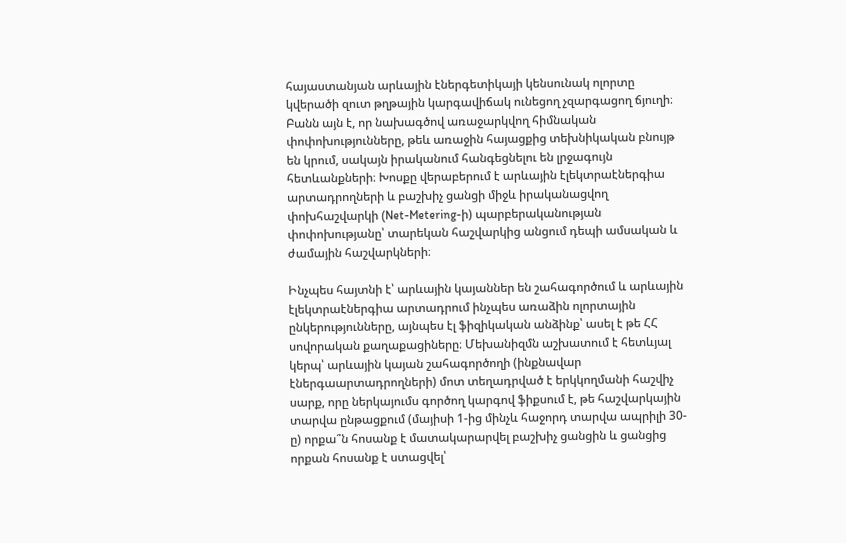հայաստանյան արևային էներգետիկայի կենսունակ ոլորտը կվերածի զուտ թղթային կարգավիճակ ունեցող չզարգացող ճյուղի։ Բանն այն է, որ նախագծով առաջարկվող հիմնական փոփոխությունները, թեև առաջին հայացքից տեխնիկական բնույթ են կրում, սակայն իրականում հանգեցնելու են լրջագույն հետևանքների։ Խոսքը վերաբերում է արևային էլեկտրաէներգիա արտադրողների և բաշխիչ ցանցի միջև իրականացվող փոխհաշվարկի (Net-Metering-ի) պարբերականության փոփոխությանը՝ տարեկան հաշվարկից անցում դեպի ամսական և ժամային հաշվարկների։

Ինչպես հայտնի է՝ արևային կայաններ են շահագործում և արևային էլեկտրաէներգիա արտադրում ինչպես առաձին ոլորտային ընկերությունները, այնպես էլ ֆիզիկական անձինք՝ ասել է թե ՀՀ սովորական քաղաքացիները։ Մեխանիզմն աշխատում է հետևյալ կերպ՝ արևային կայան շահագործողի (ինքնավար էներգաարտադրողների) մոտ տեղադրված է երկկողմանի հաշվիչ սարք, որը ներկայումս գործող կարգով ֆիքսում է, թե հաշվարկային տարվա ընթացքում (մայիսի 1-ից մինչև հաջորդ տարվա ապրիլի 30-ը) որքա՞ն հոսանք է մատակարարվել բաշխիչ ցանցին և ցանցից որքան հոսանք է ստացվել՝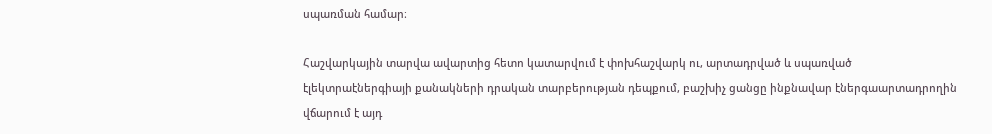սպառման համար։

Հաշվարկային տարվա ավարտից հետո կատարվում է փոխհաշվարկ ու, արտադրված և սպառված էլեկտրաէներգիայի քանակների դրական տարբերության դեպքում, բաշխիչ ցանցը ինքնավար էներգաարտադրողին վճարում է այդ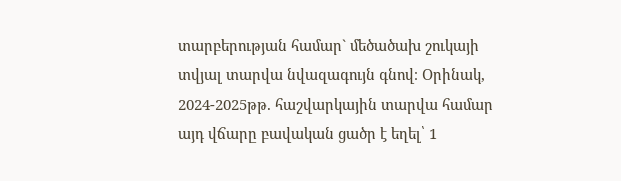տարբերության համար` մեծածախ շուկայի տվյալ տարվա նվազագույն գնով։ Օրինակ, 2024-2025թթ. հաշվարկային տարվա համար այդ վճարը բավական ցածր է եղել՝ 1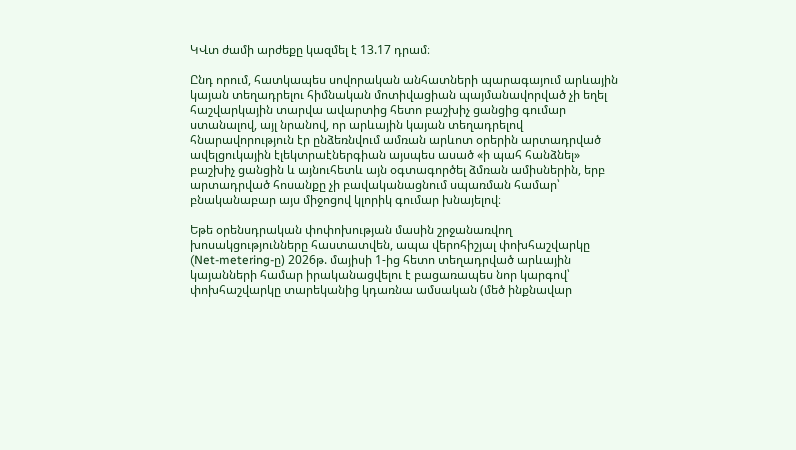ԿՎտ ժամի արժեքը կազմել է 13.17 դրամ։

Ընդ որում, հատկապես սովորական անհատների պարագայում արևային կայան տեղադրելու հիմնական մոտիվացիան պայմանավորված չի եղել հաշվարկային տարվա ավարտից հետո բաշխիչ ցանցից գումար ստանալով, այլ նրանով, որ արևային կայան տեղադրելով հնարավորություն էր ընձեռնվում ամռան արևոտ օրերին արտադրված ավելցուկային էլեկտրաէներգիան այսպես ասած «ի պահ հանձնել» բաշխիչ ցանցին և այնուհետև այն օգտագործել ձմռան ամիսներին, երբ արտադրված հոսանքը չի բավականացնում սպառման համար՝ բնականաբար այս միջոցով կլորիկ գումար խնայելով։

Եթե օրենսդրական փոփոխության մասին շրջանառվող խոսակցությունները հաստատվեն, ապա վերոհիշյալ փոխհաշվարկը (Net-metering-ը) 2026թ. մայիսի 1-ից հետո տեղադրված արևային կայանների համար իրականացվելու է բացառապես նոր կարգով՝ փոխհաշվարկը տարեկանից կդառնա ամսական (մեծ ինքնավար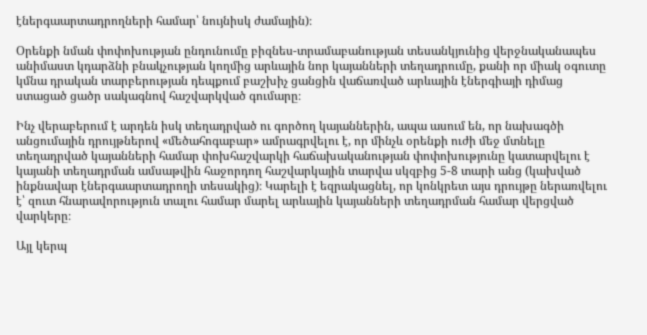էներգաարտադրողների համար՝ նույնիսկ ժամային)։

Օրենքի նման փոփոխության ընդունումը բիզնես-տրամաբանության տեսանկյունից վերջնականապես անիմաստ կդարձնի բնակչության կողմից արևային նոր կայանների տեղադրումը, քանի որ միակ օգուտը կմնա դրական տարբերության դեպքում բաշխիչ ցանցին վաճառված արևային էներգիայի դիմաց ստացած ցածր սակագնով հաշվարկված գումարը։

Ինչ վերաբերում է արդեն իսկ տեղադրված ու գործող կայաններին, ապա ասում են, որ նախագծի անցումային դրույթներով «մեծահոգաբար» ամրագրվելու է, որ մինչև օրենքի ուժի մեջ մտնելը տեղադրված կայանների համար փոխհաշվարկի հաճախականության փոփոխությունը կատարվելու է կայանի տեղադրման ամսաթվին հաջորդող հաշվարկային տարվա սկզբից 5-8 տարի անց (կախված ինքնավար էներգաարտադրողի տեսակից)։ Կարելի է եզրակացնել, որ կոնկրետ այս դրույթը ներառվելու է՝ զուտ հնարավորություն տալու համար մարել արևային կայանների տեղադրման համար վերցված վարկերը։

Այլ կերպ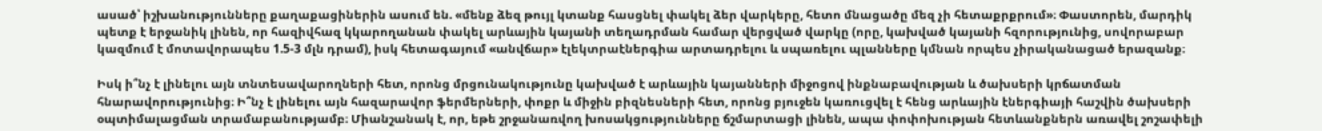ասած՝ իշխանությունները քաղաքացիներին ասում են. «մենք ձեզ թույլ կտանք հասցնել փակել ձեր վարկերը, հետո մնացածը մեզ չի հետաքրքրում»։ Փաստորեն, մարդիկ պետք է երջանիկ լինեն, որ հազիվհազ կկարողանան փակել արևային կայանի տեղադրման համար վերցված վարկը (որը, կախված կայանի հզորությունից, սովորաբար կազմում է մոտավորապես 1.5-3 մլն դրամ), իսկ հետագայում «անվճար» էլեկտրաէներգիա արտադրելու և սպառելու պլանները կմնան որպես չիրականացած երազանք։

Իսկ ի՞նչ է լինելու այն տնտեսավարողների հետ, որոնց մրցունակությունը կախված է արևային կայանների միջոցով ինքնաբավության և ծախսերի կրճատման հնարավորությունից։ Ի՞նչ է լինելու այն հազարավոր ֆերմերների, փոքր և միջին բիզնեսների հետ, որոնց բյուջեն կառուցվել է հենց արևային էներգիայի հաշվին ծախսերի օպտիմալացման տրամաբանությամբ։ Միանշանակ է, որ, եթե շրջանառվող խոսակցությունները ճշմարտացի լինեն, ապա փոփոխության հետևանքներն առավել շոշափելի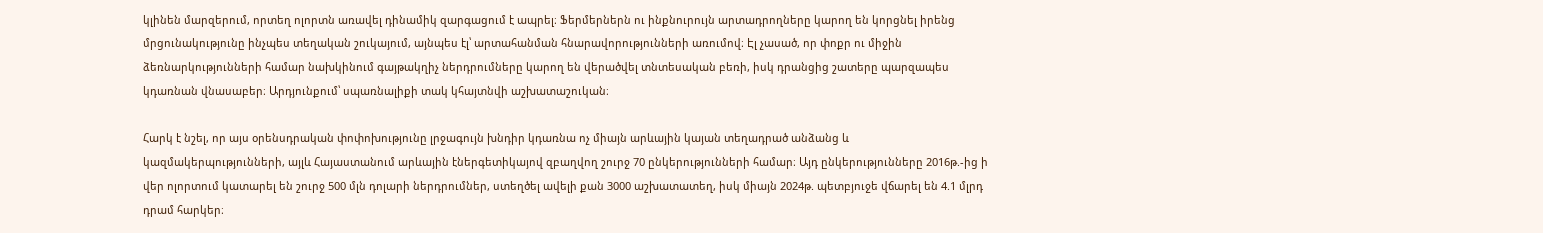կլինեն մարզերում, որտեղ ոլորտն առավել դինամիկ զարգացում է ապրել։ Ֆերմերներն ու ինքնուրույն արտադրողները կարող են կորցնել իրենց մրցունակությունը ինչպես տեղական շուկայում, այնպես էլ՝ արտահանման հնարավորությունների առումով։ Էլ չասած, որ փոքր ու միջին ձեռնարկությունների համար նախկինում գայթակղիչ ներդրումները կարող են վերածվել տնտեսական բեռի, իսկ դրանցից շատերը պարզապես կդառնան վնասաբեր։ Արդյունքում՝ սպառնալիքի տակ կհայտնվի աշխատաշուկան։

Հարկ է նշել, որ այս օրենսդրական փոփոխությունը լրջագույն խնդիր կդառնա ոչ միայն արևային կայան տեղադրած անձանց և կազմակերպությունների, այլև Հայաստանում արևային էներգետիկայով զբաղվող շուրջ 70 ընկերությունների համար։ Այդ ընկերությունները 2016թ.-ից ի վեր ոլորտում կատարել են շուրջ 500 մլն դոլարի ներդրումներ, ստեղծել ավելի քան 3000 աշխատատեղ, իսկ միայն 2024թ. պետբյուջե վճարել են 4.1 մլրդ դրամ հարկեր։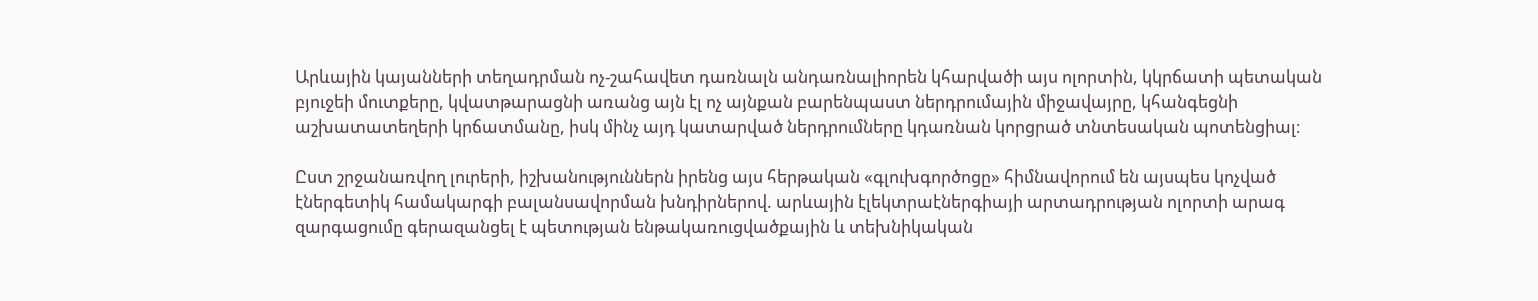Արևային կայանների տեղադրման ոչ-շահավետ դառնալն անդառնալիորեն կհարվածի այս ոլորտին, կկրճատի պետական բյուջեի մուտքերը, կվատթարացնի առանց այն էլ ոչ այնքան բարենպաստ ներդրումային միջավայրը, կհանգեցնի աշխատատեղերի կրճատմանը, իսկ մինչ այդ կատարված ներդրումները կդառնան կորցրած տնտեսական պոտենցիալ։

Ըստ շրջանառվող լուրերի, իշխանություններն իրենց այս հերթական «գլուխգործոցը» հիմնավորում են այսպես կոչված էներգետիկ համակարգի բալանսավորման խնդիրներով. արևային էլեկտրաէներգիայի արտադրության ոլորտի արագ զարգացումը գերազանցել է պետության ենթակառուցվածքային և տեխնիկական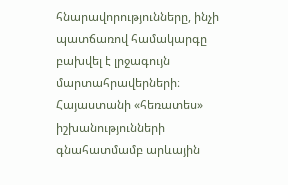հնարավորությունները, ինչի պատճառով համակարգը բախվել է լրջագույն մարտահրավերների։ Հայաստանի «հեռատես» իշխանությունների գնահատմամբ արևային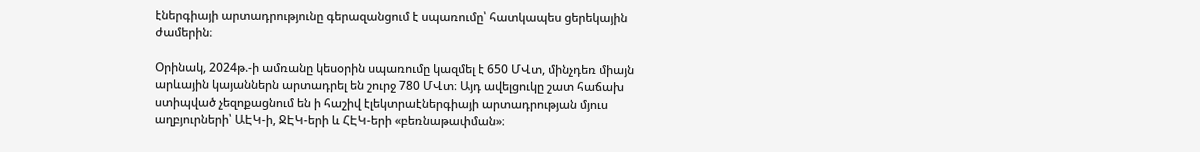էներգիայի արտադրությունը գերազանցում է սպառումը՝ հատկապես ցերեկային ժամերին։

Օրինակ, 2024թ.-ի ամռանը կեսօրին սպառումը կազմել է 650 ՄՎտ, մինչդեռ միայն արևային կայաններն արտադրել են շուրջ 780 ՄՎտ։ Այդ ավելցուկը շատ հաճախ ստիպված չեզոքացնում են ի հաշիվ էլեկտրաէներգիայի արտադրության մյուս աղբյուրների՝ ԱԷԿ-ի, ՋԷԿ-երի և ՀԷԿ-երի «բեռնաթափման»։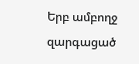Երբ ամբողջ զարգացած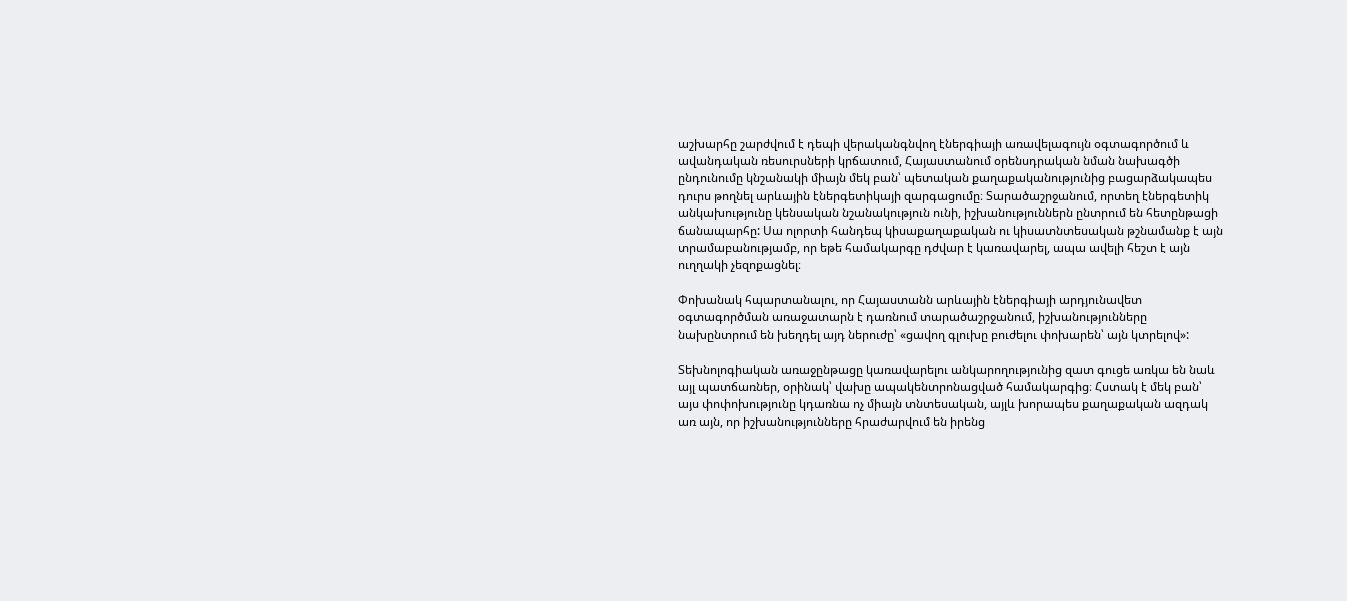աշխարհը շարժվում է դեպի վերականգնվող էներգիայի առավելագույն օգտագործում և ավանդական ռեսուրսների կրճատում, Հայաստանում օրենսդրական նման նախագծի ընդունումը կնշանակի միայն մեկ բան՝ պետական քաղաքականությունից բացարձակապես դուրս թողնել արևային էներգետիկայի զարգացումը։ Տարածաշրջանում, որտեղ էներգետիկ անկախությունը կենսական նշանակություն ունի, իշխանություններն ընտրում են հետընթացի ճանապարհը: Սա ոլորտի հանդեպ կիսաքաղաքական ու կիսատնտեսական թշնամանք է այն տրամաբանությամբ, որ եթե համակարգը դժվար է կառավարել, ապա ավելի հեշտ է այն ուղղակի չեզոքացնել։

Փոխանակ հպարտանալու, որ Հայաստանն արևային էներգիայի արդյունավետ օգտագործման առաջատարն է դառնում տարածաշրջանում, իշխանությունները նախընտրում են խեղդել այդ ներուժը՝ «ցավող գլուխը բուժելու փոխարեն՝ այն կտրելով»:

Տեխնոլոգիական առաջընթացը կառավարելու անկարողությունից զատ գուցե առկա են նաև այլ պատճառներ, օրինակ՝ վախը ապակենտրոնացված համակարգից։ Հստակ է մեկ բան՝ այս փոփոխությունը կդառնա ոչ միայն տնտեսական, այլև խորապես քաղաքական ազդակ առ այն, որ իշխանությունները հրաժարվում են իրենց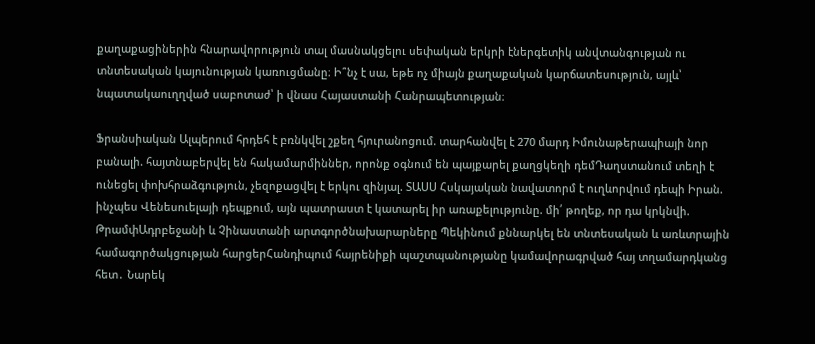քաղաքացիներին հնարավորություն տալ մասնակցելու սեփական երկրի էներգետիկ անվտանգության ու տնտեսական կայունության կառուցմանը։ Ի՞նչ է սա, եթե ոչ միայն քաղաքական կարճատեսություն, այլև՝ նպատակաուղղված սաբոտաժ՝ ի վնաս Հայաստանի Հանրապետության։

Ֆրանսիական Ալպերում հրդեհ է բռնկվել շքեղ հյուրանոցում. տարհանվել է 270 մարդ Իմունաթերապիայի նոր բանալի. հայտնաբերվել են հակամարմիններ, որոնք օգնում են պայքարել քաղցկեղի դեմԴաղստանում տեղի է ունեցել փոխհրաձգություն, չեզոքացվել է երկու զինյալ. ՏԱՍՍ Հսկայական նավատորմ է ուղևորվում դեպի Իրան. ինչպես Վենեսուելայի դեպքում, այն պատրաստ է կատարել իր առաքելությունը. մի՛ թողեք, որ դա կրկնվի. ԹրամփԱդրբեջանի և Չինաստանի արտգործնախարարները Պեկինում քննարկել են տնտեսական և առևտրային համագործակցության հարցերՀանդիպում հայրենիքի պաշտպանությանը կամավորագրված հայ տղամարդկանց հետ․ Նարեկ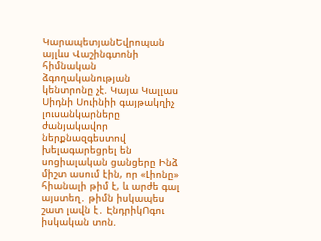ԿարապետյանԵվրոպան այլևս Վաշինգտոնի հիմնական ձգողականության կենտրոնը չէ. Կայա Կալլաս Սիդնի Սուինիի գայթակղիչ լուսանկարները ժանյակավոր ներքնազգեստով խելագարեցրել են սոցիալական ցանցերը Ինձ միշտ ասում էին, որ «Լիոնը» հիանալի թիմ է, և արժե գալ այստեղ․ թիմն իսկապես շատ լավն է․ ԷնդրիկՈգու իսկական տոն.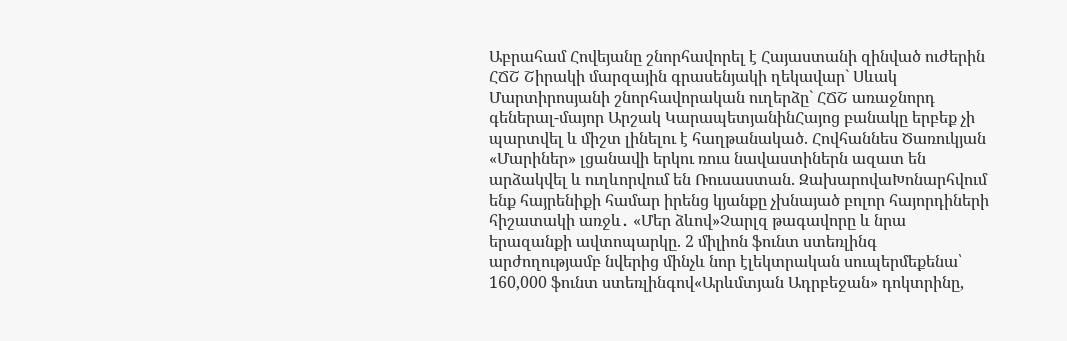Աբրահամ Հովեյանը շնորհավորել է Հայաստանի զինված ուժերին ՀՃՇ Շիրակի մարզային գրասենյակի ղեկավար` Սևակ Մարտիրոսյանի շնորհավորական ուղերձը` ՀՃՇ առաջնորդ գեներալ-մայոր Արշակ ԿարապետյանինՀայոց բանակը երբեք չի պարտվել և միշտ լինելու է հաղթանակած. Հովհաննես Ծառուկյան «Մարիներ» լցանավի երկու ռուս նավաստիներն ազատ են արձակվել և ուղևորվում են Ռուսաստան. ԶախարովաԽոնարհվում ենք հայրենիքի համար իրենց կյանքը չխնայած բոլոր հայորդիների հիշատակի առջև․ «Մեր ձևով»Չարլզ թագավորը և նրա երազանքի ավտոպարկը. 2 միլիոն ֆունտ ստեռլինգ արժողությամբ նվերից մինչև նոր էլեկտրական սուպերմեքենա՝ 160,000 ֆունտ ստեռլինգով«Արևմտյան Ադրբեջան» դոկտրինը,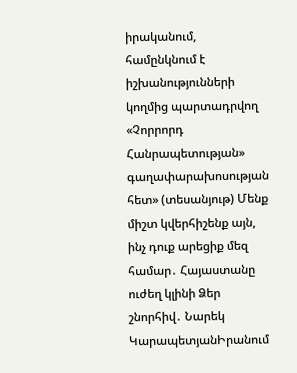իրականում, համընկնում է իշխանությունների կողմից պարտադրվող «Չորրորդ Հանրապետության» գաղափարախոսության հետ» (տեսանյութ) Մենք միշտ կվերհիշենք այն, ինչ դուք արեցիք մեզ համար․ Հայաստանը ուժեղ կլինի Ձեր շնորհիվ․ Նարեկ ԿարապետյանԻրանում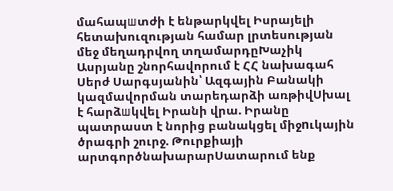մահապшտժի է ենթարկվել Իսրայելի հետախուզության համար լրտեսության մեջ մեղադրվող տղամարդըԽաչիկ Ասրյանը շնորհավորում է ՀՀ նախագահ Սերժ Սարգսյանին՝ Ազգային Բանակի կազմավորման տարեդարձի առթիվՍխալ է հարձшկվել Իրանի վրա. Իրանը պատրաստ է նորից բանակցել միջnւկային ծրագրի շուրջ. Թուրքիայի արտգործնախարարՍատարում ենք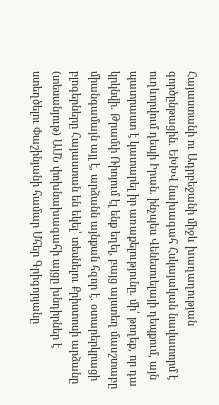Հայաստանի ու Ադրբեջանի միջև խաղաղության գործընթացին. ԵԽԽՎ նախագահ Հսկայական նավատորմ է ուղևորվում դեպի Իրան. ինչպես Վենեսուելայի դեպքում, այն պատրաստ է կատարել իր առաքելությունը. մի՛ թողեք, որ դա կրկնվի. Թրամփ Ռիոյում էլ ենք եղել, բայց այստեղ մասշտաբը միանգամայն այլ է, արձանն այնքան հզոր է. օտարերկրացի բլոգերները Հայաստան են եկել՝ տեսնելու Քրիստոսի արձանը (տեսանյութ) ԱՄՆ փոխնախագահի այցը խնդիրներ է ստեղծելու Փաշինյանի համար Մհեր Գրիգորյանը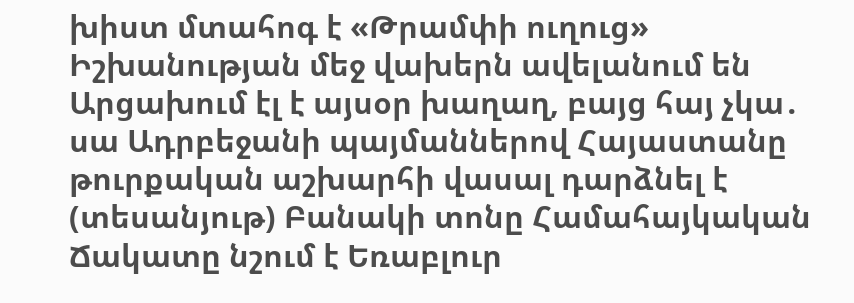խիստ մտահոգ է «Թրամփի ուղուց» Իշխանության մեջ վախերն ավելանում են Արցախում էլ է այսօր խաղաղ, բայց հայ չկա․ սա Ադրբեջանի պայմաններով Հայաստանը թուրքական աշխարհի վասալ դարձնել է (տեսանյութ) Բանակի տոնը Համահայկական Ճակատը նշում է Եռաբլուր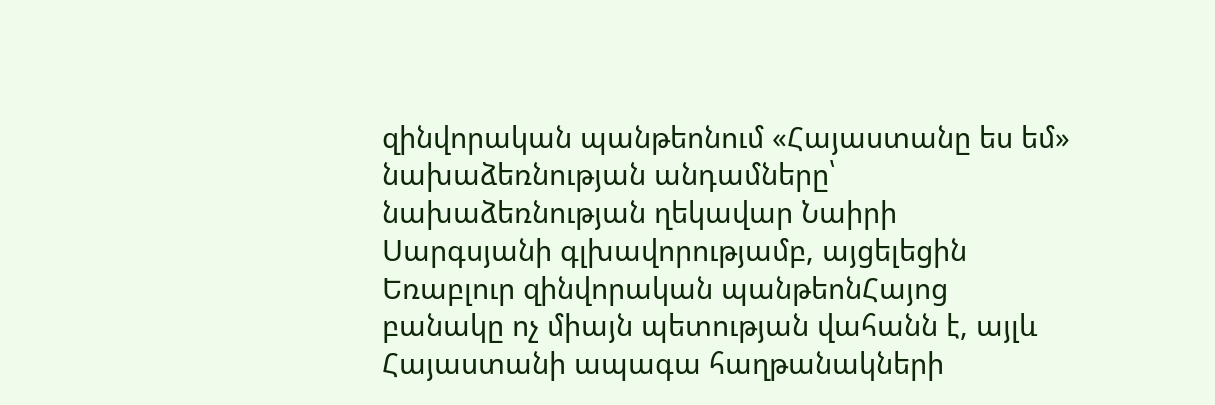զինվորական պանթեոնում «Հայաստանը ես եմ» նախաձեռնության անդամները՝ նախաձեռնության ղեկավար Նաիրի Սարգսյանի գլխավորությամբ, այցելեցին Եռաբլուր զինվորական պանթեոնՀայոց բանակը ոչ միայն պետության վահանն է, այլև Հայաստանի ապագա հաղթանակների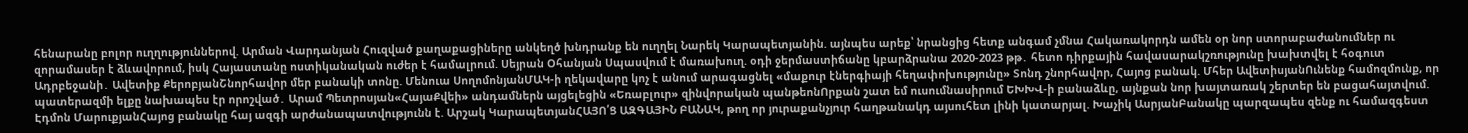հենարանը բոլոր ուղղություններով. Արման Վարդանյան Հուզված քաղաքացիները անկեղծ խնդրանք են ուղղել Նարեկ Կարապետյանին. այնպես արեք՝ նրանցից հետք անգամ չմնա Հակառակորդն ամեն օր նոր ստորաբաժանումներ ու զորամասեր է ձևավորում, իսկ Հայաստանը ոստիկանական ուժեր է համալրում. Սեյրան Օհանյան Սպասվում է մառախուղ. օդի ջերմաստիճանը կբարձրանա 2020-2023 թթ․ հետո դիրքային հավասարակշռությունը խախտվել է հօգուտ Ադրբեջանի․ Ավետիք ՔերոբյանՇնորհավոր մեր բանակի տոնը. Մենուա ՍողոմոնյանՄԱԿ-ի ղեկավարը կոչ է անում արագացնել «մաքուր էներգիայի հեղափոխությունը» Տոնդ շնորհավոր, Հայոց բանակ. Մհեր ԱվետիսյանՈւնենք համոզմունք, որ պատերազմի ելքը նախապես էր որոշված․ Արամ Պետրոսյան«ՀայաՔվեի» անդամներն այցելեցին «Եռաբլուր» զինվորական պանթեոնՈրքան շատ եմ ուսումնասիրում ԵԽԽՎ-ի բանաձևը, այնքան նոր խայտառակ շերտեր են բացահայտվում. Էդմոն ՄարուքյանՀայոց բանակը հայ ազգի արժանապատվությունն է. Արշակ ԿարապետյանՀԱՅՈ՛Ց ԱԶԳԱՅԻՆ ԲԱՆԱԿ, թող որ յուրաքանչյուր հաղթանակդ այսուհետ լինի կատարյալ. Խաչիկ ԱսրյանԲանակը պարզապես զենք ու համազգեստ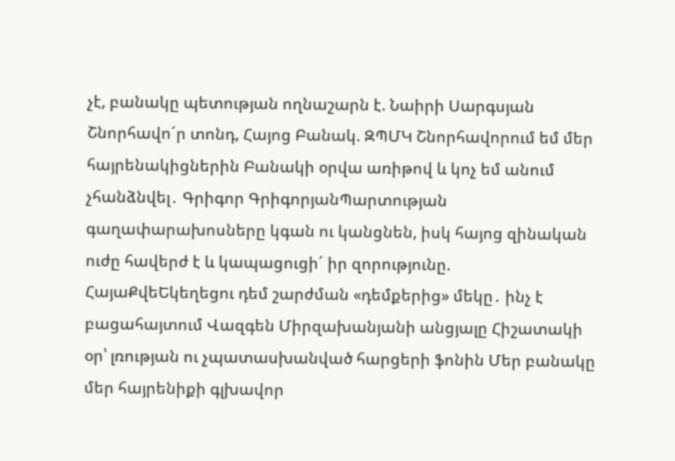չէ, բանակը պետության ողնաշարն է. Նաիրի Սարգսյան Շնորհավո´ր տոնդ, Հայոց Բանակ. ԶՊՄԿ Շնորհավորում եմ մեր հայրենակիցներին Բանակի օրվա առիթով և կոչ եմ անում չհանձնվել․ Գրիգոր ԳրիգորյանՊարտության գաղափարախոսները կգան ու կանցնեն, իսկ հայոց զինական ուժը հավերժ է և կապացուցի´ իր զորությունը. ՀայաՔվեԵկեղեցու դեմ շարժման «դեմքերից» մեկը․ ինչ է բացահայտում Վազգեն Միրզախանյանի անցյալը Հիշատակի օր՝ լռության ու չպատասխանված հարցերի ֆոնին Մեր բանակը մեր հայրենիքի գլխավոր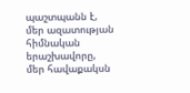պաշտպանն է, մեր ազատության հիմնական երաշխավորը, մեր հավաքակսն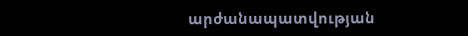արժանապատվության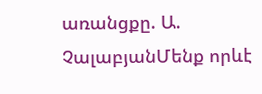առանցքը. Ա. ՉալաբյանՄենք որևէ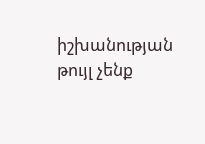իշխանության թույլ չենք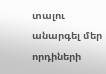տալու անարգել մեր որդիների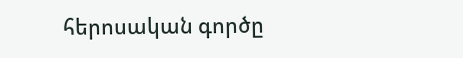հերոսական գործը